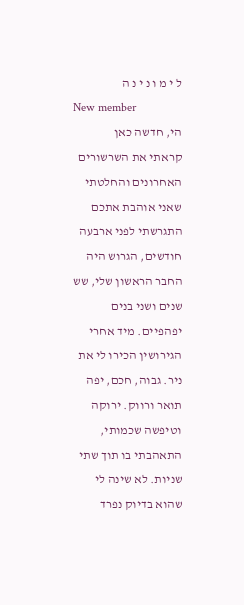ל י מ ו נ י נ ה
New member
הי, חדשה כאן
קראתי את השרשורים האחרונים והחלטתי שאני אוהבת אתכם
התגרשתי לפני ארבעה חודשים, הגרוש היה החבר הראשון שלי, שש שנים ושני בנים יפהפיים. מיד אחרי הגירושין הכירו לי את ניר. גבוה, חכם, יפה תואר ורווק. ירוקה וטיפשה שכמותי, התאהבתי בו תוך שתי שניות. לא שינה לי שהוא בדיוק נפרד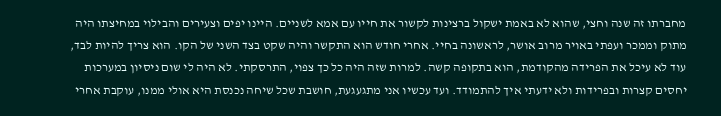מחברתו זה שנה וחצי, שהוא לא באמת ישקול ברצינות לקשור את חייו עם אמא לשניים. היינו יפים וצעירים והבילוי במחיצתו היה מתוק וממכר ועפתי באויר מרוב אושר, לראשונה בחיי. אחרי חודש הוא התקשר והיה שקט בצד השני של הקו. הוא צריך להיות לבד, עוד לא עיכל את הפרידה מהקודמת, הוא בתקופה קשה. למרות שזה היה כל כך צפוי, התרסקתי. לא היה לי שום ניסיון במערכות יחסים קצרות ובפרידות ולא ידעתי איך להתמודד. ועד עכשיו אני מתגעגעת, חושבת שכל שיחה נכנסת היא אולי ממנו, עוקבת אחרי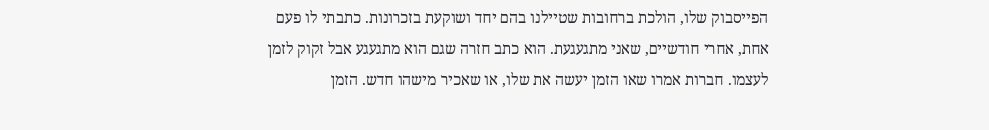הפייסבוק שלו, הולכת ברחובות שטיילנו בהם יחד ושוקעת בזכרונות. כתבתי לו פעם אחת, אחרי חודשיים, שאני מתגעגעת. הוא כתב חזרה שגם הוא מתגעגע אבל זקוק לזמן לעצמו. חברות אמרו שאו הזמן יעשה את שלו, או שאכיר מישהו חדש. הזמן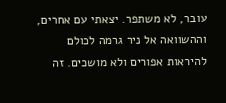עובר, לא משתפר. יצאתי עם אחרים, וההשוואה אל ניר גרמה לכולם להיראות אפורים ולא מושכים. זה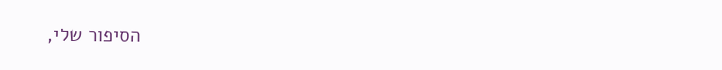הסיפור שלי,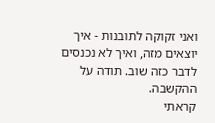ואני זקוקה לתובנות - איך יוצאים מזה, ואיך לא נכנסים לדבר כזה שוב. תודה על ההקשבה.
קראתי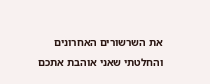את השרשורים האחרונים והחלטתי שאני אוהבת אתכם